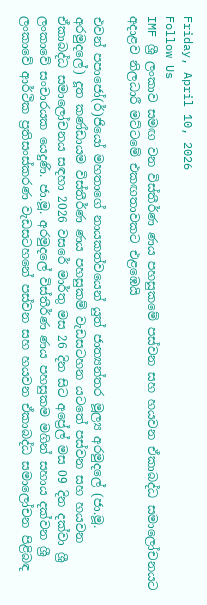Friday, April 10, 2026
Follow Us
IMF ශ්‍රී ලංකාව සමඟ වන විස්තීර්ණ ණය පහසුකමේ පස්වන සහ හයවන ඒකාබද්ධ සමාලෝචනයට අදාළව නිලධාරී මට්ටමේ එකඟතාවකට එළඹෙයි

එවන් පපාජෝ(ර්)ජියෝ මහතාගේ නායකත්වයෙන් යුත් ජාත්‍යන්තර මූල්‍ය අරමුදලේ (ජා.මූ. අරමුදලේ) දූත කණ්ඩායම විස්තීර්ණ ණය පහසුකම් වැඩසටහන යටතේ පස්වන සහ හයවන ඒකාබද්ධ සමාලෝචනය සඳහා 2026 වසරේ මාර්තු මස 26 දින සිට අප්‍රේල් මස 09 දින දක්වා ශ්‍රී ලංකාවේ සංචාරයක යෙදුණි. ජා.මූ. අරමුදලේ විස්තීර්ණ ණය පහසුකම මගින් සහාය දක්වන ශ්‍රී ලංකාවේ ආර්ථික ප්‍රතිසංස්කරණ වැඩසටහනේ පස්වන සහ හයවන ඒකාබද්ධ සමාලෝචන පිළිබඳ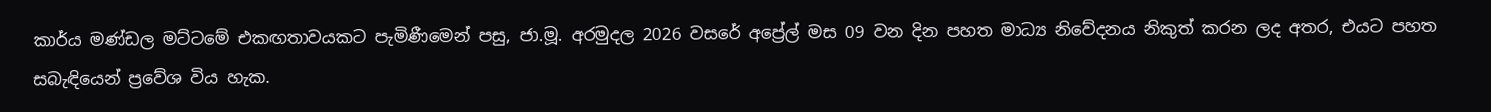කාර්ය මණ්ඩල මට්ටමේ එකඟතාවයකට පැමිණීමෙන් පසු, ජා.මූ. අරමුදල 2026 වසරේ අප්‍රේල් මස 09 වන දින පහත මාධ්‍ය නිවේදනය නිකුත් කරන ලද අතර, එයට පහත සබැඳියෙන් ප්‍රවේශ විය හැක.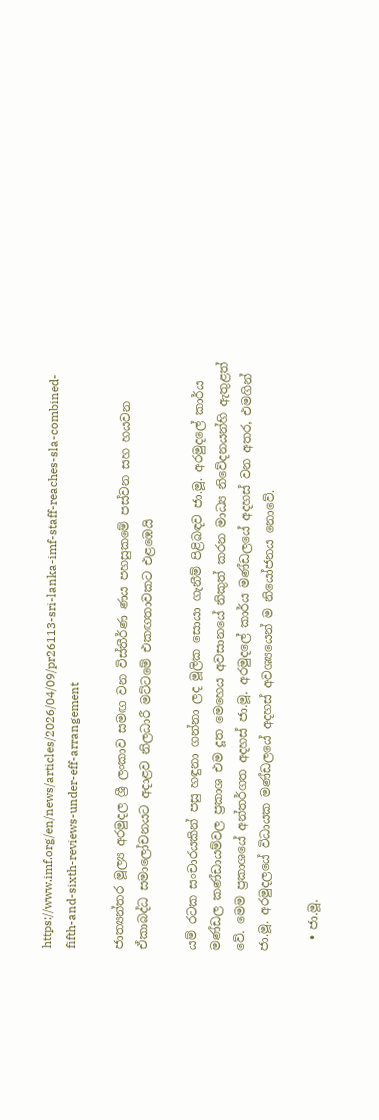https://www.imf.org/en/news/articles/2026/04/09/pr26113-sri-lanka-imf-staff-reaches-sla-combined-fifth-and-sixth-reviews-under-eff-arrangement

ජාත්‍යන්තර මූල්‍ය අරමුදල ශ්‍රී ලංකාව සමඟ වන විස්තීර්ණ ණය පහසුකමේ පස්වන සහ හයවන ඒකාබද්ධ සමාලෝචනයට අදාළව නිලධාරී මට්ටමේ එකඟතාවකට එළඹෙයි

යම් රටක සංචාරයකින් පසු හඳුනා ගන්නා ලද මූලික සොයා ගැනීම් පිළිබඳව ජා.මූ. අරමුදලේ කාර්ය මණ්ඩල කණ්ඩායම්වල ප්‍රකාශ එම දූත මෙහෙය අවසානයේ නිකුත් කරන මාධ්‍ය නිවේදනයන්හි ඇතුළත් වේ. මෙම ප්‍රකාශයේ අන්තර්ගත අදහස් ජා.මූ. අරමුදලේ කාර්ය මණ්ඩලයේ අදහස් වන අතර, එමගින් ජා.මූ. අරමුදලයේ විධායක මණ්ඩලයේ අදහස් අවශ්‍යයෙන් ම නියෝජනය නොවේ.

  • ජා.මූ.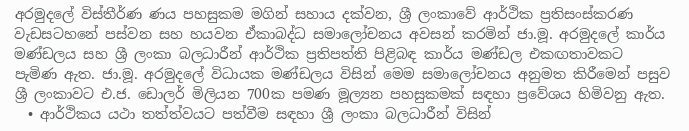අරමුදලේ විස්තීර්ණ ණය පහසුකම මගින් සහාය දක්වන, ශ්‍රී ලංකාවේ ආර්ථික ප්‍රතිසංස්කරණ වැඩසටහනේ පස්වන සහ හයවන ඒකාබද්ධ සමාලෝචනය අවසන් කරමින් ජා.මූ. අරමුදලේ කාර්ය මණ්ඩලය සහ ශ්‍රී ලංකා බලධාරීන් ආර්ථික ප්‍රතිපත්ති පිළිබඳ කාර්ය මණ්ඩල එකඟතාවකට පැමිණ ඇත. ජා.මූ. අරමුදලේ විධායක මණ්ඩලය විසින් මෙම සමාලෝචනය අනුමත කිරීමෙන් පසුව ශ්‍රී ලංකාවට එ.ජ. ඩොලර් මිලියන 700ක පමණ මූල්‍යන පහසුකමක් සඳහා ප්‍රවේශය හිමිවනු ඇත.
  • ආර්ථිකය යථා තත්ත්වයට පත්වීම සඳහා ශ්‍රී ලංකා බලධාරීන් විසින්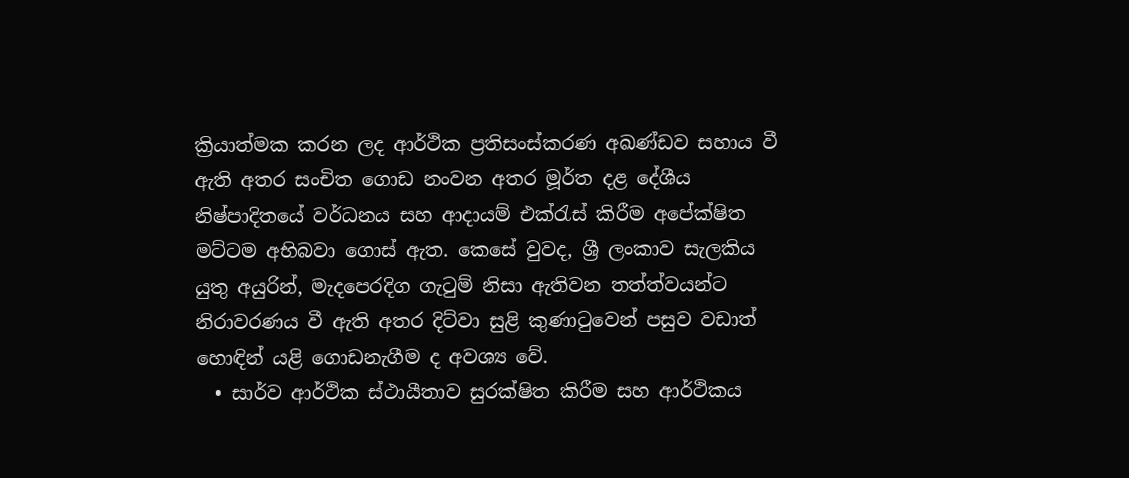ක්‍රියාත්මක කරන ලද ආර්ථික ප්‍රතිසංස්කරණ අඛණ්ඩව සහාය වී ඇති අතර සංචිත ගොඩ නංවන අතර මූර්ත දළ දේශීය නිෂ්පාදිතයේ වර්ධනය සහ ආදායම් එක්රැස් කිරීම අපේක්ෂිත මට්ටම අභිබවා ගොස් ඇත. කෙසේ වුවද, ශ්‍රී ලංකාව සැලකිය යුතු අයුරින්, මැදපෙරදිග ගැටුම් නිසා ඇතිවන තත්ත්වයන්ට නිරාවරණය වී ඇති අතර දිට්වා සුළි කුණාටුවෙන් පසුව වඩාත් හොඳින් යළි ගොඩනැගීම ද අවශ්‍ය වේ.
  • සාර්ව ආර්ථික ස්ථායීතාව සුරක්ෂිත කිරීම සහ ආර්ථිකය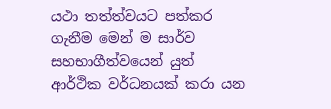යථා තත්ත්වයට පත්කර ගැනීම මෙන් ම සාර්ව සහභාගීත්වයෙන් යුත් ආර්ථික වර්ධනයක් කරා යන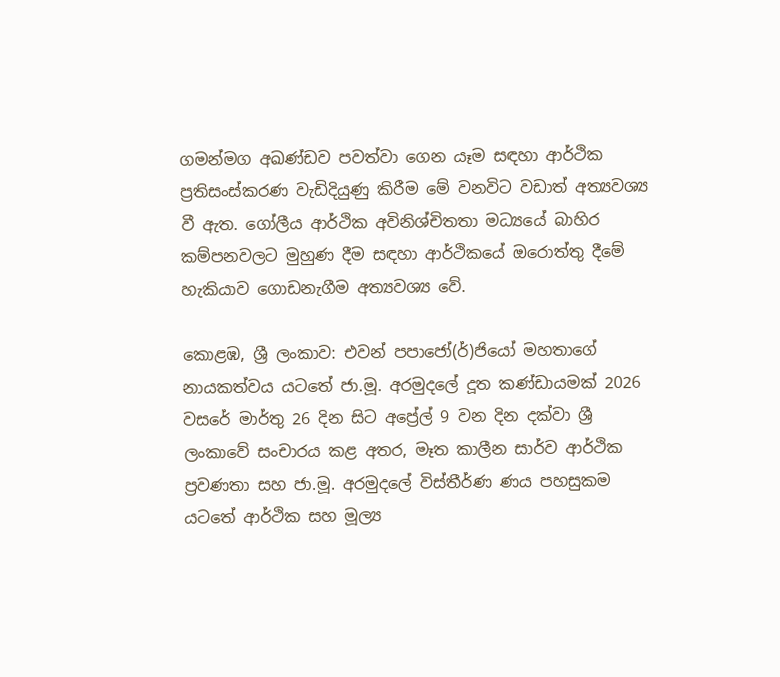ගමන්මග අඛණ්ඩව පවත්වා ගෙන යෑම සඳහා ආර්ථික ප්‍රතිසංස්කරණ වැඩිදියුණු කිරීම මේ වනවිට වඩාත් අත්‍යවශ්‍ය වී ඇත. ගෝලීය ආර්ථික අවිනිශ්චිතතා මධ්‍යයේ බාහිර කම්පනවලට මුහුණ දීම සඳහා ආර්ථිකයේ ඔරොත්තු දීමේ හැකියාව ගොඩනැගීම අත්‍යවශ්‍ය වේ.

කොළඹ, ශ්‍රී ලංකාව: එවන් පපාජෝ(ර්)ජියෝ මහතාගේ නායකත්වය යටතේ ජා.මූ. අරමුදලේ දූත කණ්ඩායමක් 2026 වසරේ මාර්තු 26 දින සිට අප්‍රේල් 9 වන දින දක්වා ශ්‍රී ලංකාවේ සංචාරය කළ අතර, මෑත කාලීන සාර්ව ආර්ථික ප්‍රවණතා සහ ජා.මූ. අරමුදලේ විස්තීර්ණ ණය පහසුකම යටතේ ආර්ථික සහ මූල්‍ය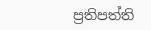ප්‍රතිපත්ති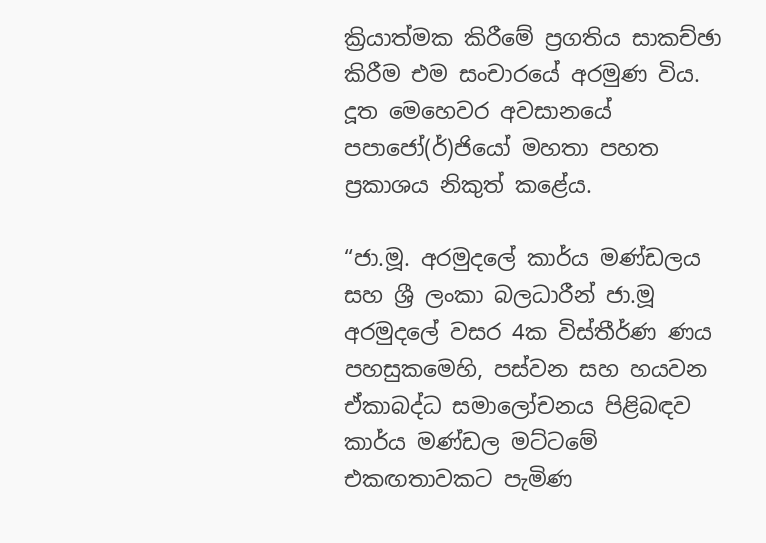ක්‍රියාත්මක කිරීමේ ප්‍රගතිය සාකච්ඡා කිරීම එම සංචාරයේ අරමුණ විය. දූත මෙහෙවර අවසානයේ පපාජෝ(ර්)ජියෝ මහතා පහත ප්‍රකාශය නිකුත් කළේය.

“ජා.මූ. අරමුදලේ කාර්ය මණ්ඩලය සහ ශ්‍රී ලංකා බලධාරීන් ජා.මූ අරමුදලේ වසර 4ක විස්තීර්ණ ණය පහසුකමෙහි, පස්වන සහ හයවන ඒකාබද්ධ සමාලෝචනය පිළිබඳව කාර්ය මණ්ඩල මට්ටමේ එකඟතාවකට පැමිණ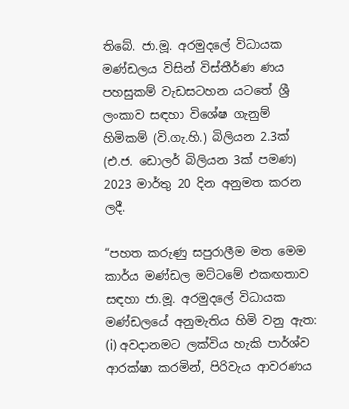තිබේ. ජා.මූ. අරමුදලේ විධායක මණ්ඩලය විසින් විස්තීර්ණ ණය පහසුකම් වැඩසටහන යටතේ ශ්‍රී ලංකාව සඳහා විශේෂ ගැනුම් හිමිකම් (වි.ගැ.හි.) බිලියන 2.3ක් (එ.ජ. ඩොලර් බිලියන 3ක් පමණ) 2023 මාර්තු 20 දින අනුමත කරන ලදී.

“පහත කරුණු සපුරාලීම මත මෙම කාර්ය මණ්ඩල මට්ටමේ එකඟතාව සඳහා ජා.මූ. අරමුදලේ විධායක මණ්ඩලයේ අනුමැතිය හිමි වනු ඇත: (i) අවදානමට ලක්විය හැකි පාර්ශ්ව ආරක්ෂා කරමින්, පිරිවැය ආවරණය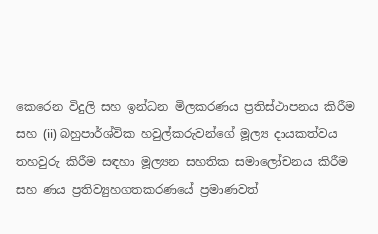කෙරෙන විදුලි සහ ඉන්ධන මිලකරණය ප්‍රතිස්ථාපනය කිරීම සහ (ii) බහුපාර්ශ්වික හවුල්කරුවන්ගේ මූල්‍ය දායකත්වය තහවුරු කිරීම සඳහා මූල්‍යන සහතික සමාලෝචනය කිරීම සහ ණය ප්‍රතිව්‍යුහගතකරණයේ ප්‍රමාණවත්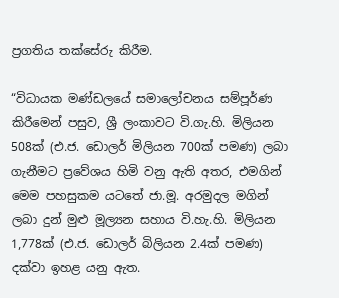ප්‍රගතිය තක්සේරු කිරීම.

“විධායක මණ්ඩලයේ සමාලෝචනය සම්පූර්ණ කිරීමෙන් පසුව, ශ්‍රී ලංකාවට වි.ගැ.හි. මිලියන 508ක් (එ.ජ. ඩොලර් මිලියන 700ක් පමණ) ලබා ගැනීමට ප්‍රවේශය හිමි වනු ඇති අතර, එමගින් මෙම පහසුකම යටතේ ජා.මූ. අරමුදල මගින් ලබා දුන් මුළු මූල්‍යන සහාය වි.හැ.හි. මිලියන 1,778ක් (එ.ජ. ඩොලර් බිලියන 2.4ක් පමණ) දක්වා ඉහළ යනු ඇත.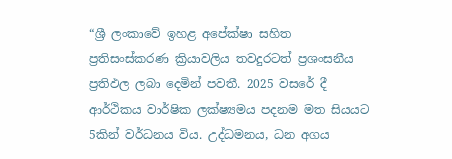“ශ්‍රී ලංකාවේ ඉහළ අපේක්ෂා සහිත ප්‍රතිසංස්කරණ ක්‍රියාවලිය තවදුරටත් ප්‍රශංසනීය ප්‍රතිඵල ලබා දෙමින් පවතී. 2025 වසරේ දී ආර්ථිකය වාර්ෂික ලක්ෂ්‍යමය පදනම මත සියයට 5කින් වර්ධනය විය. උද්ධමනය, ධන අගය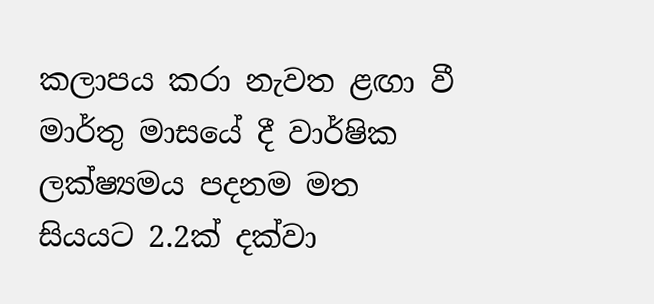කලාපය කරා නැවත ළඟා වී මාර්තු මාසයේ දී වාර්ෂික ලක්ෂ්‍යමය පදනම මත සියයට 2.2ක් දක්වා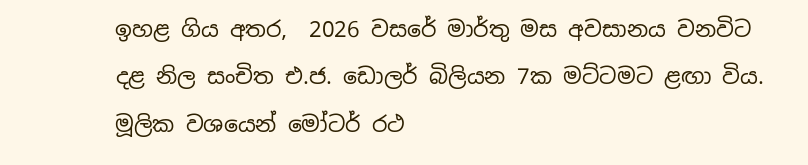ඉහළ ගිය අතර,  2026 වසරේ මාර්තු මස අවසානය වනවිට දළ නිල සංචිත එ.ජ. ඩොලර් බිලියන 7ක මට්ටමට ළඟා විය. මූලික වශයෙන් මෝටර් රථ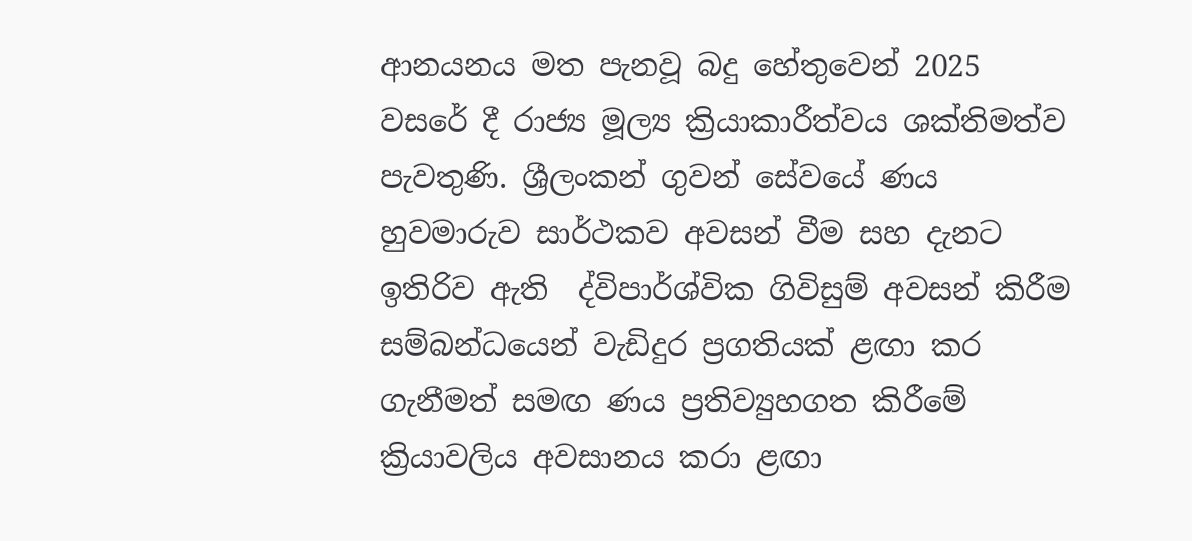ආනයනය මත පැනවූ බදු හේතුවෙන් 2025 වසරේ දී රාජ්‍ය මූල්‍ය ක්‍රියාකාරීත්වය ශක්තිමත්ව පැවතුණි. ශ්‍රීලංකන් ගුවන් සේවයේ ණය හුවමාරුව සාර්ථකව අවසන් වීම සහ දැනට ඉතිරිව ඇති  ද්විපාර්ශ්වික ගිවිසුම් අවසන් කිරීම සම්බන්ධයෙන් වැඩිදුර ප්‍රගතියක් ළඟා කර ගැනීමත් සමඟ ණය ප්‍රතිව්‍යුහගත කිරීමේ ක්‍රියාවලිය අවසානය කරා ළඟා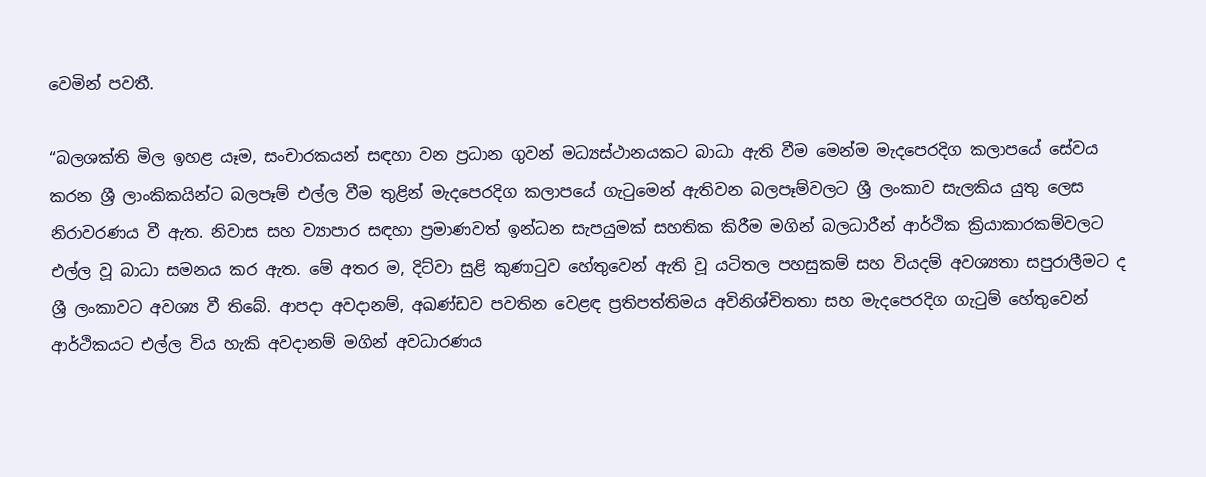වෙමින් පවතී.

“බලශක්ති මිල ඉහළ යෑම, සංචාරකයන් සඳහා වන ප්‍රධාන ගුවන් මධ්‍යස්ථානයකට බාධා ඇති වීම මෙන්ම මැදපෙරදිග කලාපයේ සේවය කරන ශ්‍රී ලාංකිකයින්ට බලපෑම් එල්ල වීම තුළින් මැදපෙරදිග කලාපයේ ගැටුමෙන් ඇතිවන බලපෑම්වලට ශ්‍රී ලංකාව සැලකිය යුතු ලෙස නිරාවරණය වී ඇත. නිවාස සහ ව්‍යාපාර සඳහා ප්‍රමාණවත් ඉන්ධන සැපයුමක් සහතික කිරීම මගින් බලධාරීන් ආර්ථික ක්‍රියාකාරකම්වලට එල්ල වූ බාධා සමනය කර ඇත. මේ අතර ම, දිට්වා සුළි කුණාටුව හේතුවෙන් ඇති වූ යටිතල පහසුකම් සහ වියදම් අවශ්‍යතා සපුරාලීමට ද ශ්‍රී ලංකාවට අවශ්‍ය වී තිබේ. ආපදා අවදානම්, අඛණ්ඩව පවතින වෙළඳ ප්‍රතිපත්තිමය අවිනිශ්චිතතා සහ මැදපෙරදිග ගැටුම් හේතුවෙන් ආර්ථිකයට එල්ල විය හැකි අවදානම් මගින් අවධාරණය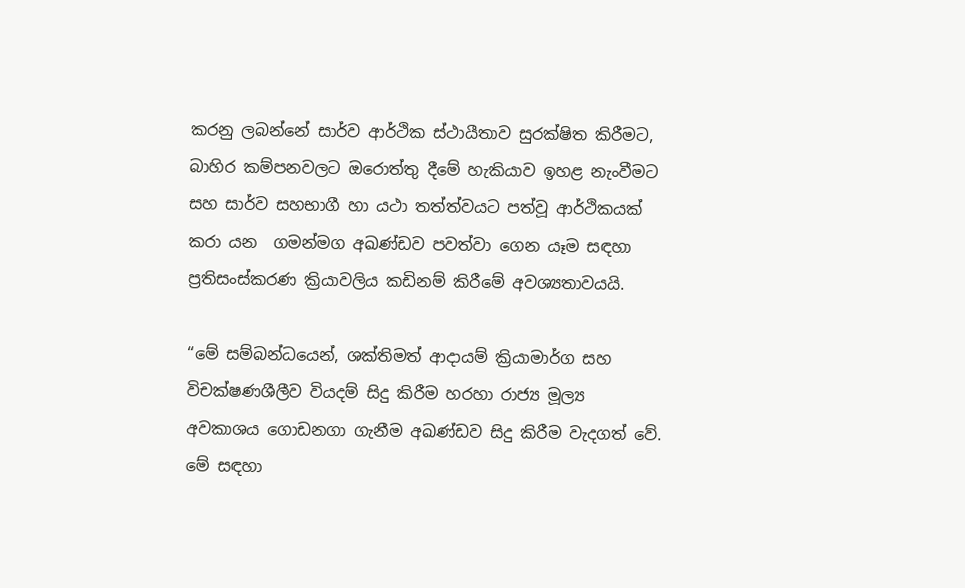කරනු ලබන්නේ සාර්ව ආර්ථික ස්ථායීතාව සුරක්ෂිත කිරීමට, බාහිර කම්පනවලට ඔරොත්තු දීමේ හැකියාව ඉහළ නැංවීමට සහ සාර්ව සහභාගී හා යථා තත්ත්වයට පත්වූ ආර්ථිකයක්  කරා යන  ගමන්මග අඛණ්ඩව පවත්වා ගෙන යෑම සඳහා ප්‍රතිසංස්කරණ ක්‍රියාවලිය කඩිනම් කිරීමේ අවශ්‍යතාවයයි.

“මේ සම්බන්ධයෙන්, ශක්තිමත් ආදායම් ක්‍රියාමාර්ග සහ විචක්ෂණශීලීව වියදම් සිදු කිරීම හරහා රාජ්‍ය මූල්‍ය අවකාශය ‍ගොඩනගා ගැනීම අඛණ්ඩව සිදු කිරීම වැදගත් වේ. මේ සඳහා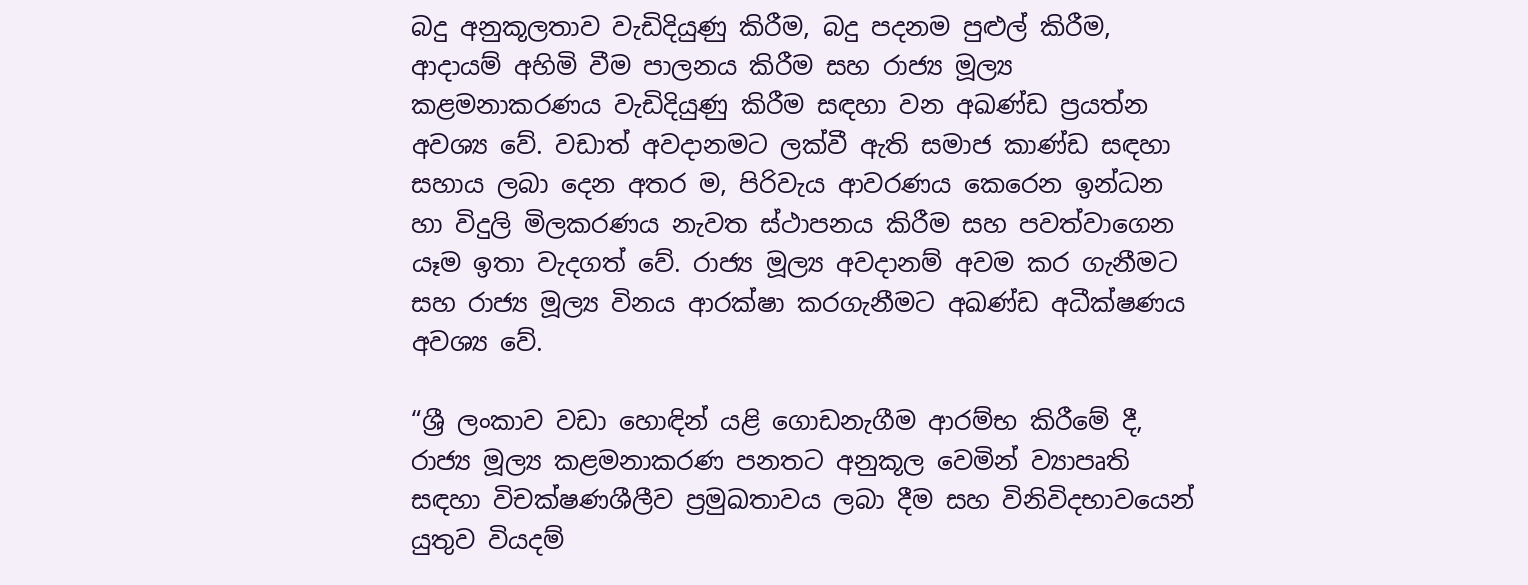බදු අනුකූලතාව වැඩිදියුණු කිරීම, බදු පදනම පුළුල් කිරීම, ආදායම් අහිමි වීම පාලනය කිරීම සහ රාජ්‍ය මූල්‍ය කළමනාකරණය වැඩිදියුණු කිරීම සඳහා වන අඛණ්ඩ ප්‍රයත්න අවශ්‍ය වේ. වඩාත් අවදානමට ලක්වී ඇති සමාජ කාණ්ඩ සඳහා සහාය ලබා දෙන අතර ම, පිරිවැය ආවරණය කෙරෙන ඉන්ධන හා විදුලි මිලකරණය නැවත ස්ථාපනය කිරීම සහ පවත්වාගෙන යෑම ඉතා වැදගත් වේ. රාජ්‍ය මූල්‍ය අවදානම් අවම කර ගැනීමට සහ රාජ්‍ය මූල්‍ය විනය ආරක්ෂා කරගැනීමට අඛණ්ඩ අධීක්ෂණය අවශ්‍ය වේ.

“ශ්‍රී ලංකාව වඩා ‍හොඳින් යළි ගොඩනැගීම ආරම්භ කිරීමේ දී, රාජ්‍ය මූල්‍ය කළමනාකරණ පනතට අනුකූල වෙමින් ව්‍යාපෘති සඳහා විචක්ෂණශීලීව ප්‍රමුඛතාවය ලබා දීම සහ විනිවිදභාව‍යෙන් යුතුව වියදම්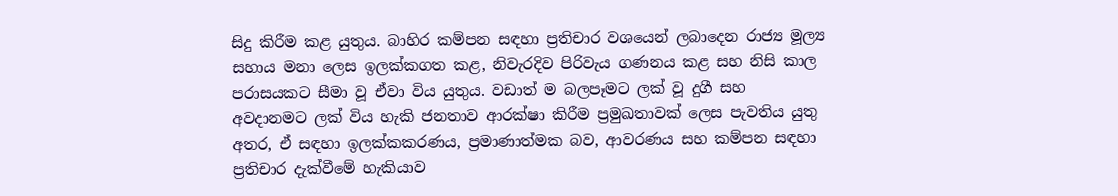සිදු කිරීම කළ යුතුය. බාහිර කම්පන සඳහා ප්‍රතිචාර වශයෙන් ලබාදෙන රාජ්‍ය මූල්‍ය සහාය මනා ලෙස ඉලක්කගත කළ, නිවැරදිව පිරිවැය ගණනය කළ සහ නිසි කාල පරාසයකට සීමා වූ ඒවා විය යුතුය. වඩාත් ම බලපෑමට ලක් වූ දුගී සහ අවදානමට ලක් විය හැකි ජනතාව ආරක්ෂා කිරීම ප්‍රමුඛතාවක් ලෙස පැවතිය යුතු අතර, ඒ සඳහා ඉලක්කකරණය, ප්‍රමාණාත්මක බව, ආවරණය සහ කම්පන සඳහා ප්‍රතිචාර දැක්වීමේ හැකියාව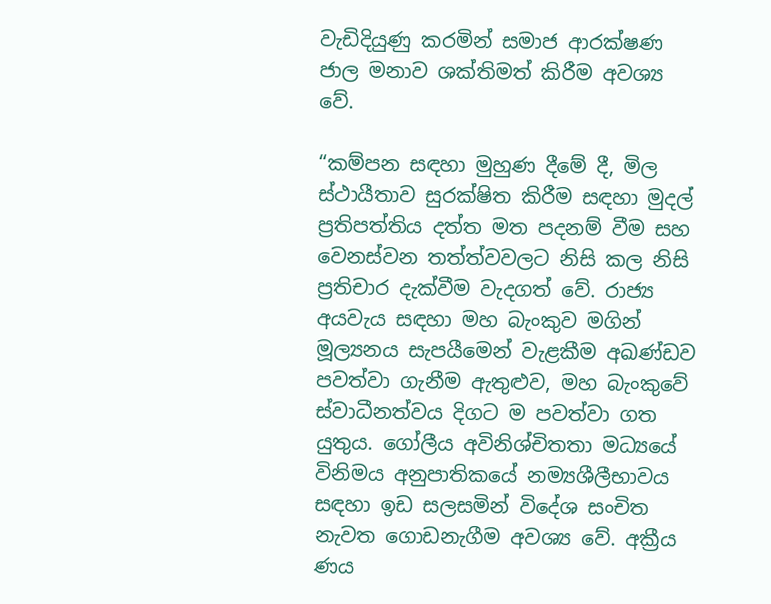වැඩිදියුණු කරමින් සමාජ ආරක්ෂණ ජාල මනාව ශක්තිමත් කිරීම අවශ්‍ය වේ.

“කම්පන සඳහා මුහුණ දීමේ දී, මිල ස්ථායීතාව සුරක්ෂිත කිරීම සඳහා මුදල් ප්‍රතිපත්තිය දත්ත මත පදනම් වීම සහ වෙනස්වන තත්ත්වවලට නිසි කල නිසි ප්‍රතිචාර දැක්වීම වැදගත් ‍වේ. රාජ්‍ය අයවැය සඳහා මහ බැංකුව මගින් මූල්‍යනය සැපයීමෙන් වැළකීම අඛණ්ඩව පවත්වා ගැනීම ඇතුළුව, මහ බැංකුවේ ස්වාධීනත්වය දිගට ම පවත්වා ගත යුතුය. ගෝලීය අවිනිශ්චිතතා මධ්‍යයේ විනිමය අනුපාතිකයේ නම්‍යශීලීභාවය සඳහා ඉඩ සලසමින් විදේශ සංචිත නැවත ගොඩනැගීම අවශ්‍ය වේ. අක්‍රීය ණය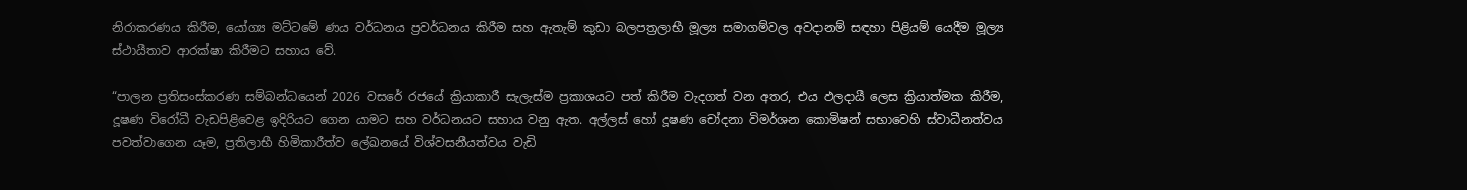නිරාකරණය කිරීම, යෝග්‍ය මට්ටමේ ණය වර්ධනය ප්‍රවර්ධනය කිරීම සහ ඇතැම් කුඩා බලපත්‍රලාභී මූල්‍ය සමාගම්වල අවදානම් සඳහා පිළියම් යෙදීම මූල්‍ය ස්ථායීතාව ආරක්ෂා කිරීමට සහාය වේ.

“පාලන ප්‍රතිසංස්කරණ සම්බන්ධයෙන් 2026 වසරේ රජයේ ක්‍රියාකාරී සැලැස්ම ප්‍රකාශයට පත් කිරීම වැදගත් වන අතර, එය ඵලදායී ලෙස ක්‍රියාත්මක කිරීම, දූෂණ වි‍රෝධී වැඩපිළිවෙළ ඉදිරියට ගෙන යාමට සහ වර්ධනයට සහාය වනු ඇත. අල්ලස් හෝ දූෂණ චෝදනා විමර්ශන කොමිෂන් සභාවෙහි ස්වාධීනත්වය පවත්වාගෙන යෑම, ප්‍රතිලාභී හිමිකාරීත්ව ලේඛනයේ විශ්වසනීයත්වය වැඩි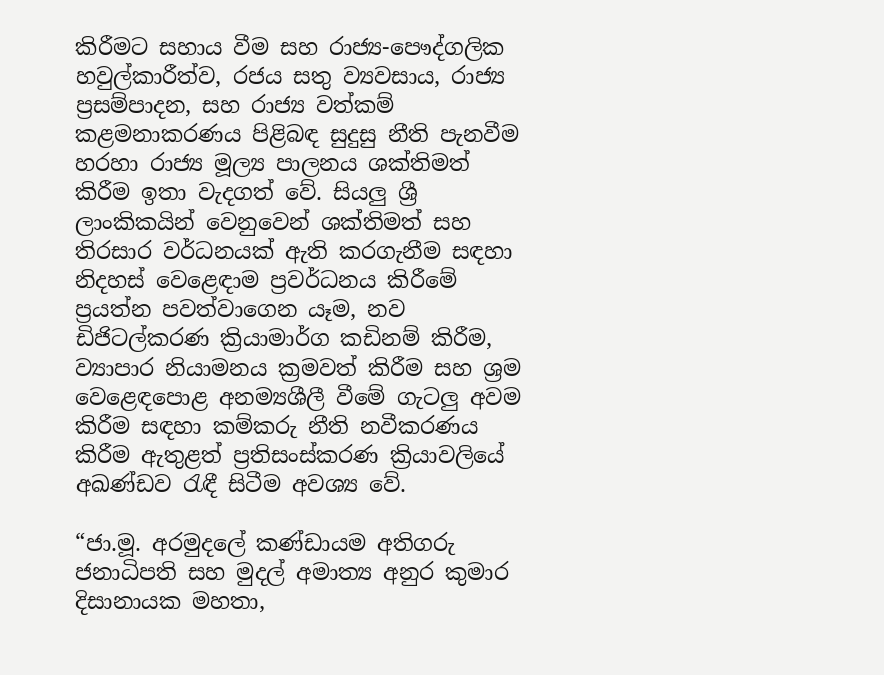කිරීමට සහාය වීම සහ රාජ්‍ය-පෞද්ගලික හවුල්කාරීත්ව, රජය සතු ව්‍යවසාය, රාජ්‍ය ප්‍රසම්පාදන, සහ රාජ්‍ය වත්කම් කළමනාකරණය පිළිබඳ සුදුසු නීති පැනවීම හරහා රාජ්‍ය මූල්‍ය පාලනය ශක්තිමත් කිරීම ඉතා වැදගත් ‍වේ. සියලු ශ්‍රී ලාංකිකයින් වෙනුවෙන් ශක්තිමත් සහ තිරසාර වර්ධනයක් ඇති කරගැනීම සඳහා නිදහස් වෙළෙඳාම ප්‍රවර්ධනය කිරීමේ ප්‍රයත්න පවත්වාගෙන යෑම, නව ඩිජිටල්කරණ ක්‍රියාමාර්ග කඩිනම් කිරීම, ව්‍යාපාර නියාමනය ක්‍රමවත් කිරීම සහ ශ්‍රම වෙළෙඳපොළ අනම්‍යශීලී වීමේ ගැටලු අවම කිරීම සඳහා කම්කරු නීති නවීකරණය කිරීම ඇතුළත් ප්‍රතිසංස්කරණ ක්‍රියාවලියේ අඛණ්ඩව රැඳී සිටීම අවශ්‍ය වේ.

“ජා.මූ. අරමුදලේ කණ්ඩායම අතිගරු ජනාධිපති සහ මුදල් අමාත්‍ය අනුර කුමාර දිසානායක මහතා,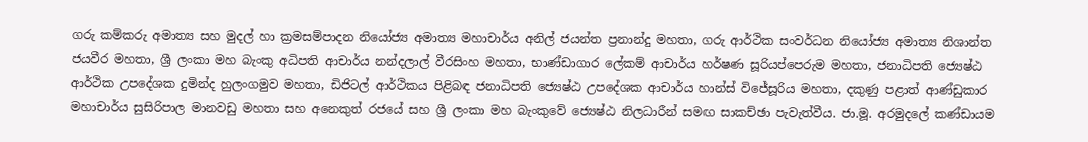ගරු කම්කරු අමාත්‍ය සහ මුදල් හා ක්‍රමසම්පාදන නියෝජ්‍ය අමාත්‍ය මහාචාර්ය අනිල් ජයන්ත ප්‍රනාන්දු මහතා, ගරු ආර්ථික සංවර්ධන නියෝජ්‍ය අමාත්‍ය නිශාන්ත ජයවීර මහතා, ශ්‍රී ලංකා මහ බැංකු අධිපති ආචාර්ය නන්දලාල් වීරසිංහ මහතා, භාණ්ඩාගාර ලේකම් ආචාර්ය හර්ෂණ සූරියප්පෙරුම මහතා, ජනාධිපති ජ්‍යෙෂ්ඨ ආර්ථික උපදේශක දුමින්ද හුලංගමුව මහතා, ඩිජිටල් ආර්ථිකය පිළිබඳ ජනාධිපති ජ්‍යෙෂ්ඨ උපදේශක ආචාර්ය හාන්ස් විජේසූරිය මහතා, දකුණු පළාත් ආණ්ඩුකාර මහාචාර්ය සුසිරිපාල මානවඩු මහතා සහ අනෙකුත් රජයේ සහ ශ්‍රී ලංකා මහ බැංකුවේ ජ්‍යෙෂ්ඨ නිලධාරීන් සමඟ සාකච්ඡා පැවැත්වීය. ජා.මූ. අරමුදලේ කණ්ඩායම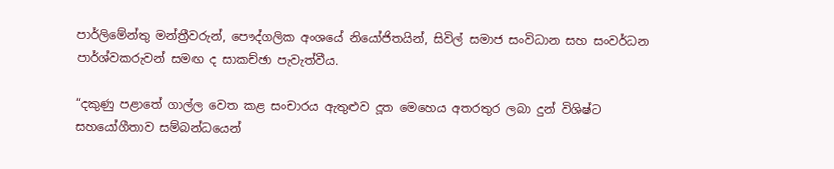පාර්ලිමේන්තු මන්ත්‍රීවරුන්, පෞද්ගලික අංශයේ නියෝජිතයින්, සිවිල් සමාජ සංවිධාන සහ සංවර්ධන පාර්ශ්වකරුවන් සමඟ ද සාකච්ඡා පැවැත්වීය.

“දකුණු පළාතේ ගාල්ල වෙත කළ සංචාරය ඇතුළුව දූත මෙහෙය අතරතුර ලබා දුන් විශිෂ්ට සහයෝගීතාව සම්බන්ධ‍යෙන්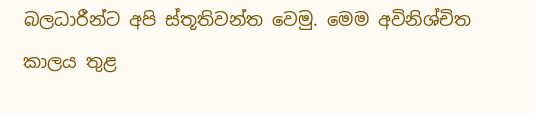බලධාරීන්ට අපි ස්තූතිවන්ත වෙමු. මෙම අවිනිශ්චිත කාලය තුළ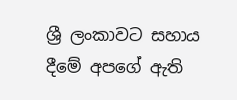ශ්‍රී ලංකාවට සහාය දීමේ අපගේ ඇති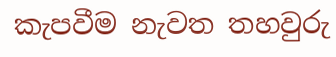කැපවීම නැවත තහවුරු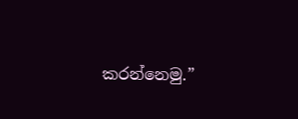කරන්නෙමු.”